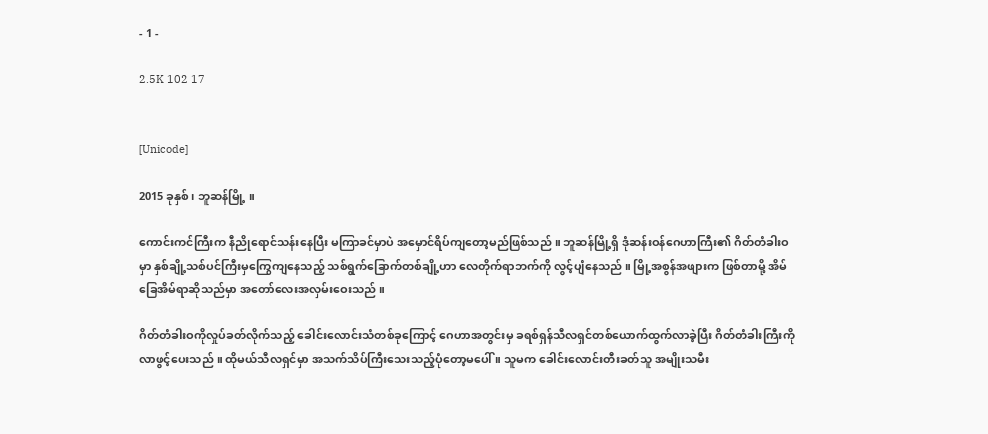- 1 -

2.5K 102 17


[Unicode]

2015 ခုနှစ် ၊ ဘူဆန်မြို့ ။

ကောင်းကင်ကြီးက နီညိုရောင်သန်းနေပြီး မကြာခင်မှာပဲ အမှောင်ရိပ်ကျတော့မည်ဖြစ်သည် ။ ဘူဆန်မြို့ရှိ ဒုံဆန်းဝန်ဂေဟာကြီး၏ ဂိတ်တံခါးဝမှာ နှစ်ချို့သစ်ပင်ကြီးမှကြွေကျနေသည့် သစ်ရွက်ခြောက်တစ်ချို့ဟာ လေတိုက်ရာဘက်ကို လွင့်ပျံနေသည် ။ မြို့အစွန်အဖျားက ဖြစ်တာမို့ အိမ်ခြေအိမ်ရာဆိုသည်မှာ အတော်လေးအလှမ်းဝေးသည် ။

ဂိတ်တံခါးဝကိုလှုပ်ခတ်လိုက်သည့် ခေါင်းလောင်းသံတစ်ခုကြောင့် ဂေဟာအတွင်းမှ ခရစ်ရှန်သီလရှင်တစ်ယောက်ထွက်လာခဲ့ပြီး ဂိတ်တံခါးကြီးကိုလာဖွင့်ပေးသည် ။ ထိုမယ်သီလရှင်မှာ အသက်သိပ်ကြီးသေးသည့်ပုံတော့မပေါ် ။ သူမက ခေါင်းလောင်းတီးခတ်သူ အမျိုးသမီး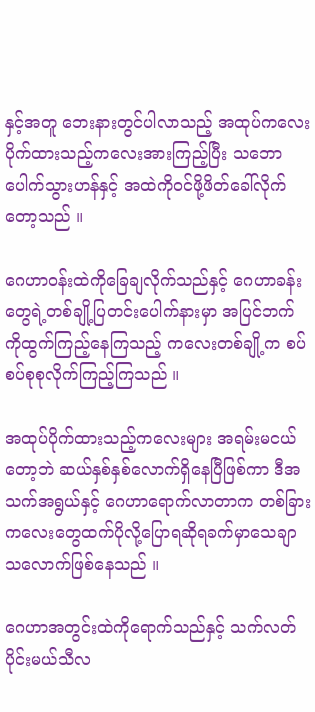နှင့်အတူ ဘေးနားတွင်ပါလာသည့် အထုပ်ကလေးပိုက်ထားသည့်ကလေးအားကြည့်ပြီး သဘောပေါက်သွားဟန်နှင့် အထဲကိုဝင်ဖို့ဖိတ်ခေါ်လိုက်တော့သည် ။

ဂေဟာဝန်းထဲကိုခြေချလိုက်သည်နှင့် ဂေဟာခန်းတွေရဲ့တစ်ချို့ပြတင်းပေါက်‌နားမှာ အပြင်ဘက်ကိုထွက်ကြည့်နေကြသည့် ကလေးတစ်ချို့က စပ်စပ်စုစုလိုက်ကြည့်ကြသည် ။

အထုပ်ပိုက်ထားသည့်ကလေးများ အရမ်းမငယ်တော့ဘဲ ဆယ်နှစ်နှစ်လောက်ရှိနေပြီဖြစ်ကာ ဒီအသက်အရွယ်နှင့် ဂေဟာရောက်လာတာက တစ်ခြားကလေးတွေထက်ပိုလို့ပြောရဆိုရခက်မှာသေချာသလောက်ဖြစ်နေသည် ။

ဂေဟာအတွင်းထဲကိုရောက်သည်နှင့် သက်လတ်ပိုင်းမယ်သီလ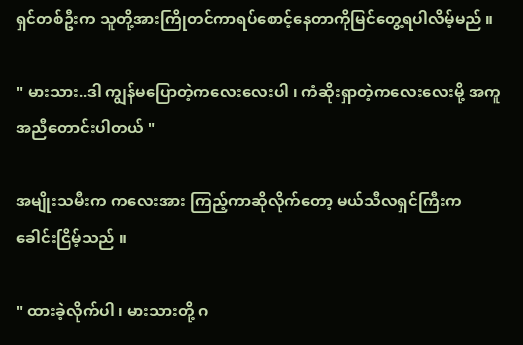ရှင်တစ်ဦးက သူတို့အားကြိုတင်ကာရပ်စောင့်နေတာကိုမြင်တွေ့ရပါလိမ့်မည် ။

" မားသား..ဒါ ကျွန်မပြောတဲ့ကလေးလေးပါ ၊ ကံဆိုးရှာတဲ့ကလေးလေးမို့ အကူအညီတောင်းပါတယ် "

အမျိုးသမီးက ကလေးအား ကြည့်ကာဆိုလိုက်တော့ မယ်သီလရှင်ကြီးက ခေါင်းငြိမ့်သည် ။

" ထားခဲ့လိုက်ပါ ၊ မားသားတို့ ဂ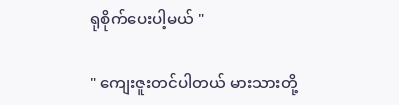ရုစိုက်ပေးပါ့မယ် "

" ကျေးဇူးတင်ပါတယ် မားသားတို့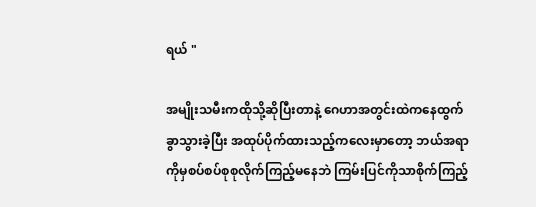ရယ် "

အမျိုးသမီးကထိုသို့ဆိုပြီးတာနဲ့ ဂေဟာအတွင်းထဲကနေထွက်ခွာသွားခဲ့ပြီး အထုပ်ပိုက်ထားသည့်ကလေးမှာတော့ ဘယ်အရာကိုမှစပ်စပ်စုစုလိုက်ကြည့်မနေဘဲ ကြမ်းပြင်ကိုသာစိုက်ကြည့်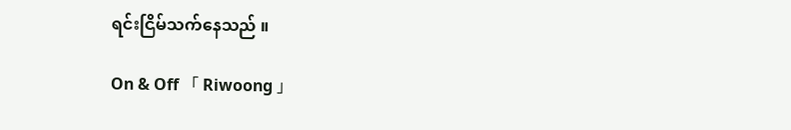ရင်းငြိမ်သက်နေသည် ။

On & Off 「 Riwoong 」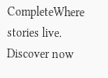CompleteWhere stories live. Discover now